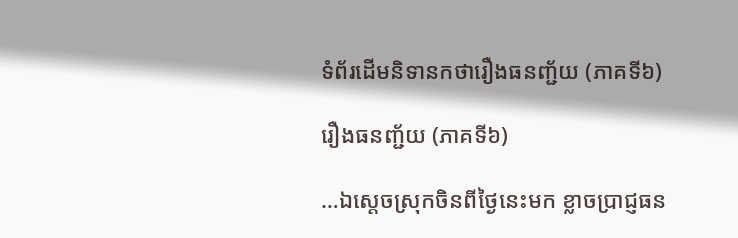ទំព័រដើមនិទានកថារឿងធនញ្ជ័យ (ភាគទី៦)

រឿងធនញ្ជ័យ (ភាគទី៦)

…ឯស្តេចស្រុកចិនពីថ្ងៃនេះមក ខ្លាចប្រាជ្ញធន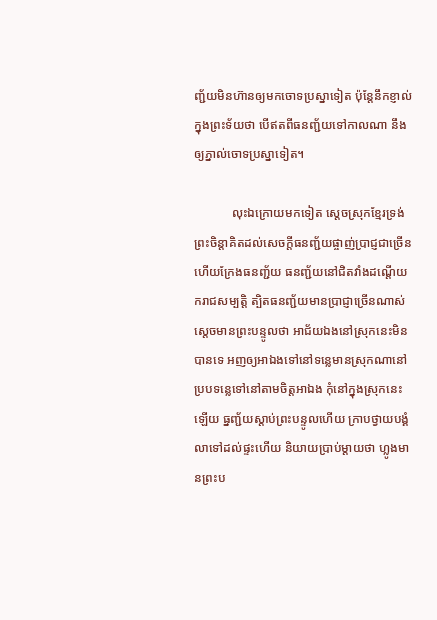ញ្ជ័យមិនហ៊ានឲ្យមកចោទប្រស្នាទៀត ប៉ុន្តែនឹកខ្ញាល់ក្នុងព្រះទ័យថា បើឥតពីធនញ្ជ័យទៅកាលណា នឹងឲ្យភ្នាល់ចោទប្រស្នាទៀត។

            លុះឯក្រោយមកទៀត ស្តេចស្រុកខ្មែរទ្រង់ព្រះចិន្តាគិតដល់សេចក្តីធនញ្ជ័យផ្ចាញ់ប្រាជ្ញជាច្រើន ហើយក្រែងធនញ្ជ័យ ធនញ្ជ័យនៅជិតវាំងដណ្តើយករាជសម្បតិ្ត ត្បិតធនញ្ជ័យមានប្រាជ្ញាច្រើនណាស់ ស្តេចមានព្រះបន្ទូលថា អាជ័យឯងនៅស្រុកនេះមិនបានទេ អញឲ្យអាឯងទៅនៅទន្លេមានស្រុកណានៅប្របទន្លេទៅនៅតាមចិត្តអាឯង កុំនៅក្នុងស្រុកនេះឡើយ ធ្នញ្ជ័យស្តាប់ព្រះបន្ទូលហើយ ក្រាបថ្វាយបង្គំលាទៅដល់ផ្ទះហើយ និយាយប្រាប់ម្តាយថា ហ្លូងមានព្រះប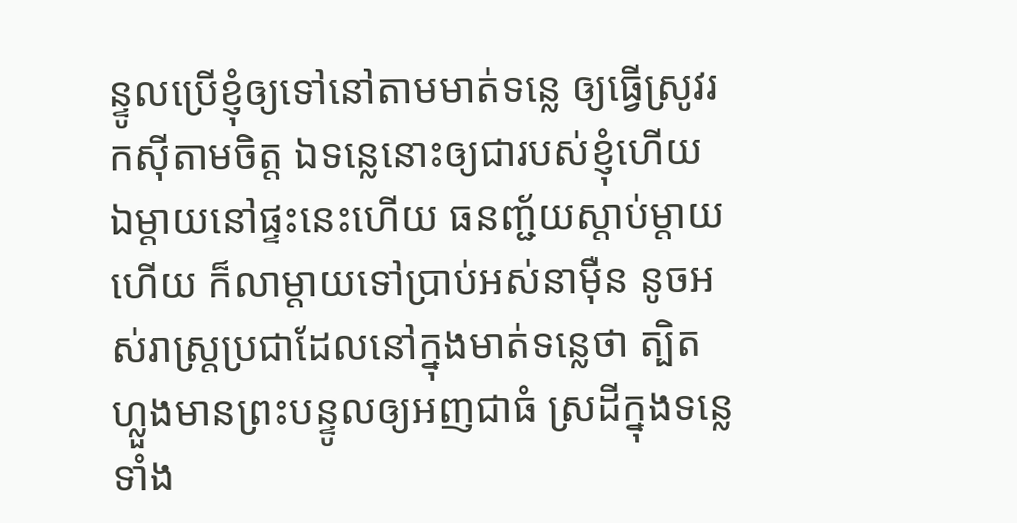ន្ទូលប្រើខ្ញុំឲ្យទៅនៅតាមមាត់ទន្លេ ឲ្យធ្វើស្រូវរកស៊ីតាមចិត្ត ឯទន្លេនោះឲ្យជារបស់ខ្ញុំហើយ ឯម្តាយនៅផ្ទះនេះហើយ ធនញ្ជ័យស្តាប់ម្តាយហើយ ក៏លាម្តាយទៅប្រាប់អស់នាម៉ឺន នូចអស់រាស្រ្តប្រជាដែលនៅក្នុងមាត់ទន្លេថា ត្បិតហ្លួងមានព្រះបន្ទូលឲ្យអញជាធំ ស្រដីក្នុងទន្លេទាំង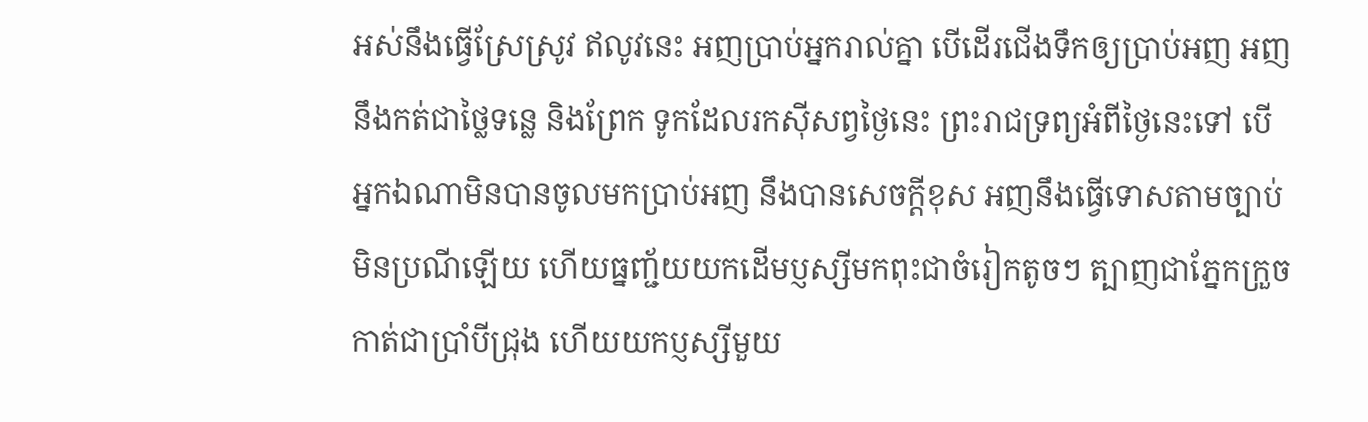អស់នឹងធ្វើស្រែស្រូវ ឥលូវនេះ អញប្រាប់អ្នករាល់គ្នា បើដើរជើងទឹកឲ្យប្រាប់អញ អញនឹងកត់ជាថ្លៃទន្លេ និងព្រែក ទូកដែលរកស៊ីសព្វថ្ងៃនេះ ព្រះរាជទ្រព្យអំពីថ្ងៃនេះទៅ បើអ្នកឯណាមិនបានចូលមកប្រាប់អញ នឹងបានសេចក្តីខុស អញនឹងធ្វើទោសតាមច្បាប់មិនប្រណីឡើយ ហើយធ្នញ្ជ័យយកដើមប្ញស្សីមកពុះជាចំរៀកតូចៗ ត្បាញជាភ្នែកក្រួចកាត់ជាប្រាំបីជ្រុង ហើយយកប្ញស្សីមួយ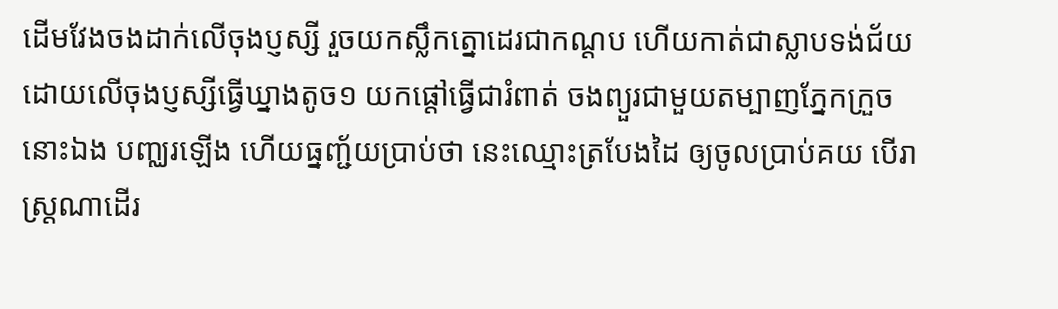ដើមវែងចងដាក់លើចុងប្ញស្សី រួចយកស្លឹកត្នោដេរជាកណ្តប ហើយកាត់ជាស្លាបទង់ជ័យដោយលើចុងប្ញស្សីធ្វើឃ្នាងតូច១ យកផ្តៅធ្វើជារំពាត់ ចងព្យួរជាមួយតម្បាញភ្នែកក្រួចនោះឯង បញ្ឈរឡើង ហើយធ្នញ្ជ័យប្រាប់ថា នេះឈ្មោះត្របែងដៃ ឲ្យចូលប្រាប់គយ បើរាស្រ្តណាដើរ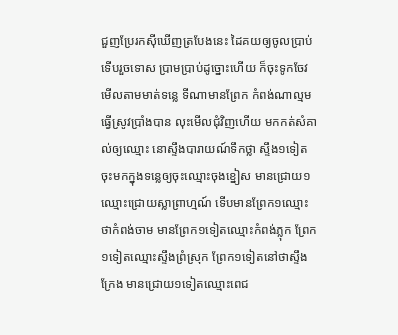ជួញប្រែរកស៊ីឃើញត្របែងនេះ ដៃគយឲ្យចូលប្រាប់ទើបរួចទោស ប្រាមប្រាប់ដូច្នោះហើយ ក៏ចុះទូកចែវមើលតាមមាត់ទន្លេ ទីណាមានព្រែក កំពង់ណាល្មមធ្វើស្រូវប្រាំងបាន លុះមើលជុំវិញហើយ មកកត់សំគាល់ឲ្យឈ្មោះ នោស្ទឹងបារាយណ៍ទឹកថ្លា ស្ទឹង១ទៀតចុះមកក្នុងទន្លេឲ្យចុះឈ្មោះចុងខ្នៀស មានជ្រោយ១ ឈ្មោះជ្រោយស្លាព្រាហ្មណ៍ ទើបមានព្រែក១ឈ្មោះថាកំពង់ចាម មានព្រែក១ទៀតឈ្មោះកំពង់ភ្លុក ព្រែក១ទៀតឈ្មោះស្ទឹងព្រំស្រុក ព្រែក១ទៀតនៅថាស្ទឹងក្រែង មានជ្រោយ១ទៀតឈ្មោះពេជ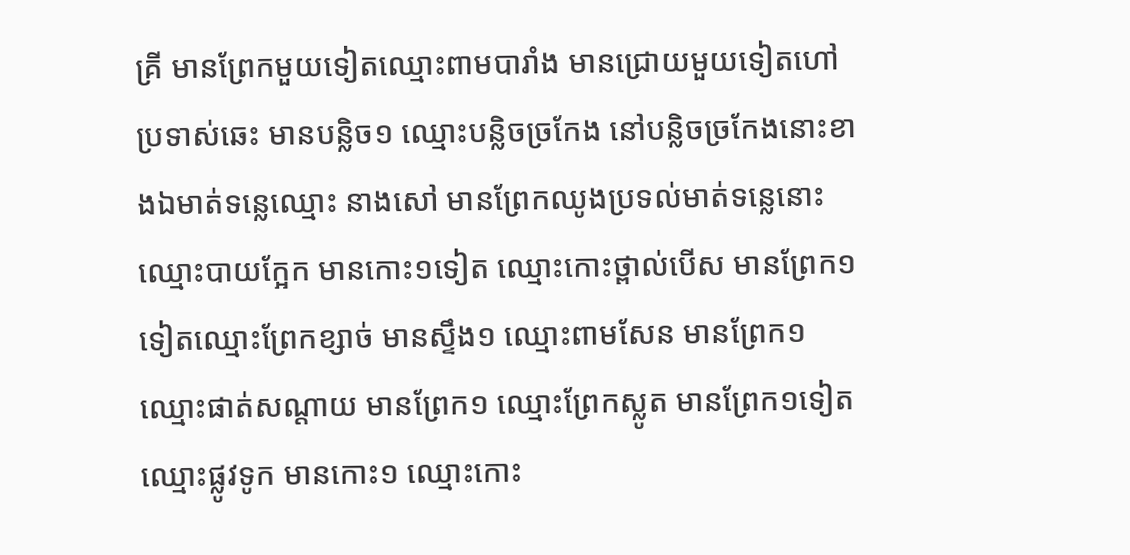គ្រី មានព្រែកមួយទៀតឈ្មោះពាមបារាំង មានជ្រោយមួយទៀតហៅប្រទាស់ឆេះ មានបន្លិច១ ឈ្មោះបន្លិចច្រកែង នៅបន្លិចច្រកែងនោះខាងឯមាត់ទន្លេឈ្មោះ នាងសៅ មានព្រែកឈូងប្រទល់មាត់ទន្លេនោះឈ្មោះបាយក្អែក មានកោះ១ទៀត ឈ្មោះកោះថ្ពាល់បើស មានព្រែក១ទៀតឈ្មោះព្រែកខ្សាច់ មានស្ទឹង១ ឈ្មោះពាមសែន មានព្រែក១ ឈ្មោះផាត់សណ្តាយ មានព្រែក១ ឈ្មោះព្រែកស្លូត មានព្រែក១ទៀតឈ្មោះផ្លូវទូក មានកោះ១ ឈ្មោះកោះ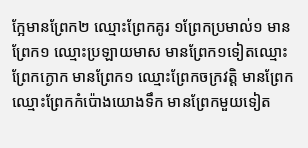ក្អែមានព្រែក២ ឈ្មោះព្រែកគូរ ១ព្រែកប្រមាល់១ មានព្រែក១ ឈ្មោះប្រឡាយមាស មានព្រែក១ទៀតឈ្មោះព្រែកក្ងោក មានព្រែក១ ឈ្មោះព្រែកចក្រវត្តិ មានព្រែកឈ្មោះព្រែកកំប៉ោងយោងទឹក មានព្រែកមួយទៀត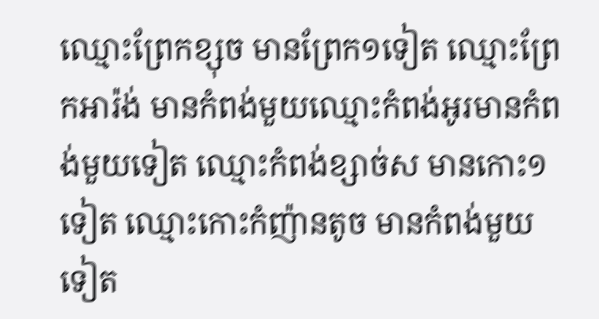ឈ្មោះព្រែកខ្សុច មានព្រែក១ទៀត ឈ្មោះព្រែកអារ៉ង់ មានកំពង់មួយឈ្មោះកំពង់អូរមានកំពង់មួយទៀត ឈ្មោះកំពង់ខ្សាច់ស មានកោះ១ទៀត ឈ្មោះកោះកំញ៉ានតូច មានកំពង់មួយទៀត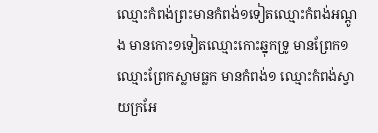ឈ្មោះកំពង់ព្រះមានកំពង់១ទៀតឈ្មោះកំពង់អណ្តូង មានកោះ១ទៀតឈ្មោះកោះឆ្នុកទ្រូ មានព្រែក១ ឈ្មោះព្រែកស្លាមធ្លក មានកំពង់១ ឈ្មោះកំពង់ស្វាយក្រអែ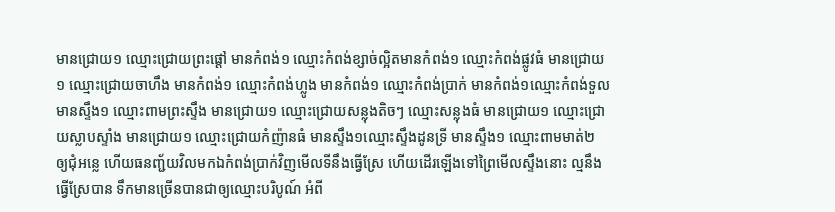មានជ្រោយ១ ឈ្មោះជ្រោយព្រះផ្តៅ មានកំពង់១ ឈ្មោះកំពង់ខ្សាច់ល្អិតមានកំពង់១ ឈ្មោះកំពង់ផ្លូវធំ មានជ្រោយ១ ឈ្មោះជ្រោយចាហឹង មានកំពង់១ ឈ្មោះកំពង់ហ្លូង មានកំពង់១ ឈ្មោះកំពង់ប្រាក់ មានកំពង់១ឈ្មោះកំពង់ទួល មានស្ទឹង១ ឈ្មោះពាមព្រះស្ទឹង មានជ្រោយ១ ឈ្មោះជ្រោយសន្លុងតិចៗ ឈ្មោះសន្លុងធំ មានជ្រោយ១ ឈ្មោះជ្រោយស្លាបស្ទាំង មានជ្រោយ១ ឈ្មោះជ្រោយកំញ៉ានធំ មានស្ទឹង១ឈ្មោះស្ទឹងដូនទ្រី មានស្ទឹង១ ឈ្មោះពាមមាត់២ ឲ្យជុំអន្លេ ហើយធនញ្ជ័យវិលមកឯកំពង់ប្រាក់វិញមើលទីនឹងធ្វើស្រែ ហើយដើរឡើងទៅព្រៃមើលស្ទឹងនោះ ល្មនឹងធ្វើស្រែបាន ទឹកមានច្រើនបានជាឲ្យឈ្មោះបរិបូណ៍ អំពី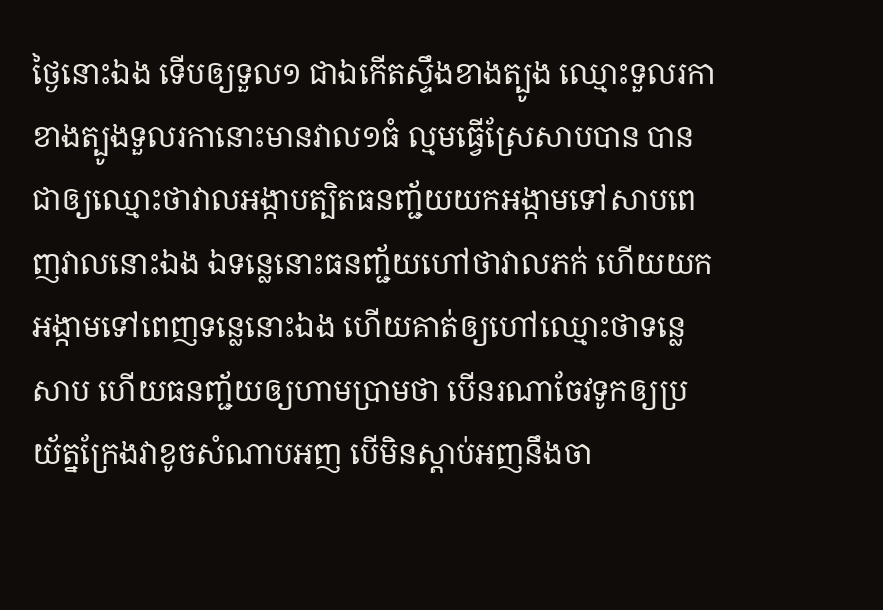ថ្ងៃនោះឯង ទើបឲ្យទួល១ ជាឯកើតស្ទឹងខាងត្បូង ឈ្មោះទួលរកា ខាងត្បូងទួលរកានោះមានវាល១ធំ ល្មមធ្វើស្រែសាបបាន បានជាឲ្យឈ្មោះថាវាលអង្កាបត្បិតធនញ្ជ័យយកអង្កាមទៅសាបពេញវាលនោះឯង ឯទន្លេនោះធនញ្ជ័យហៅថាវាលភក់ ហើយយកអង្កាមទៅពេញទន្លេនោះឯង ហើយគាត់ឲ្យហៅឈ្មោះថាទន្លេសាប ហើយធនញ្ជ័យឲ្យហាមប្រាមថា បើនរណាចែវទូកឲ្យប្រយ័ត្នក្រែងវាខូចសំណាបអញ បើមិនស្តាប់អញនឹងចា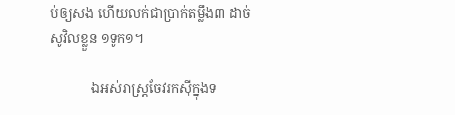ប់ឲ្យសង ហើយលក់ជាប្រាក់តម្លឹង៣ ដាច់សូវិលខ្លួន ១ទូក១។

            ឯអស់រាស្រ្តចែវរកស៊ីក្នុងទ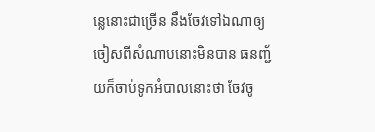ន្លេនោះជាច្រើន នឹងចែវទៅឯណាឲ្យចៀសពីសំណាបនោះមិនបាន ធនញ្ជ័យក៏ចាប់ទូកអំបាលនោះថា ចែវចូ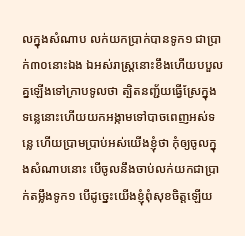លក្នុងសំណាប លក់យកប្រាក់បានទូក១ ជាប្រាក់៣០នោះឯង ឯអស់រាស្រ្តនោះខឹងហើយបបួលគ្នឡើងទៅក្រាបទូលថា ត្បិតនញ្ជ័យធ្វើស្រែក្នុងទន្លេនោះហើយយកអង្កាមទៅបាចពេញអស់ទន្លេ ហើយប្រាមប្រាប់អស់យើងខ្ញុំថា កុំឲ្យចូលក្នុងសំណាបនោះ បើចូលនឹងចាប់លក់យកជាប្រាក់តម្លឹងទូក១ បើដូច្នេះយើងខ្ញុំពុំសុខចិត្តឡើយ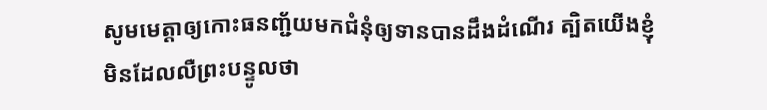សូមមេត្តាឲ្យកោះធនញ្ជ័យមកជំនុំឲ្យទានបានដឹងដំណើរ ត្បិតយើងខ្ញុំមិនដែលលឺព្រះបន្ទូលថា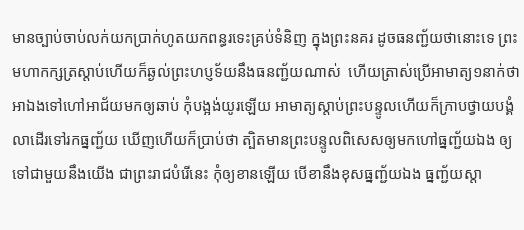មានច្បាប់ចាប់លក់យកប្រាក់ហូតយកពន្ធរទេះគ្រប់ទំនិញ ក្នុងព្រះនគរ ដូចធនញ្ជ័យថានោះទេ ព្រះមហាកក្សត្រស្តាប់ហើយក៏ឆ្ងល់ព្រះហប្ញទ័យនឹងធនញ្ជ័យណាស់  ហើយត្រាស់ប្រើអាមាត្យ១នាក់ថា អាឯងទៅហៅអាជ័យមកឲ្យឆាប់ កុំបង្អង់យូរឡើយ អាមាត្យស្តាប់ព្រះបន្ទូលហើយក៏ក្រាបថ្វាយបង្គំលាដើរទៅរកធ្នញ្ជ័យ ឃើញហើយក៏ប្រាប់ថា ត្បិតមានព្រះបន្ទូលពិសេសឲ្យមកហៅធ្នញ្ជ័យឯង ឲ្យទៅជាមួយនឹងយើង ជាព្រះរាជបំរើនេះ កុំឲ្យខានឡើយ បើខានឹងខុសធ្នញ្ជ័យឯង ធ្នញ្ជ័យស្តា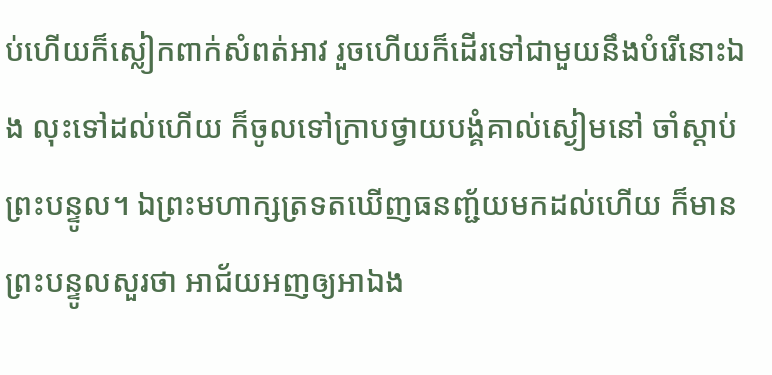ប់ហើយក៏ស្លៀកពាក់សំពត់អាវ រួចហើយក៏ដើរទៅជាមួយនឹងបំរើនោះឯង លុះទៅដល់ហើយ ក៏ចូលទៅក្រាបថ្វាយបង្គំគាល់ស្ងៀមនៅ ចាំស្តាប់ព្រះបន្ទូល។ ឯព្រះមហាក្សត្រទតឃើញធនញ្ជ័យមកដល់ហើយ ក៏មានព្រះបន្ទូលសួរថា អាជ័យអញឲ្យអាឯង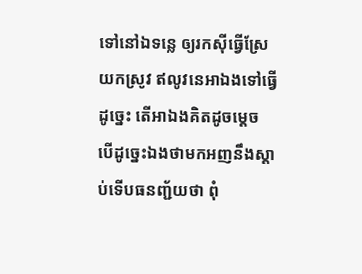ទៅនៅឯទន្លេ ឲ្យរកស៊ីធ្វើស្រែយកស្រូវ ឥលូវនេអាឯងទៅធ្វើដូច្នេះ តើអាឯងគិតដូចម្តេច បើដូច្នេះឯងថាមកអញនឹងស្តាប់ទើបធនញ្ជ័យថា ពុំ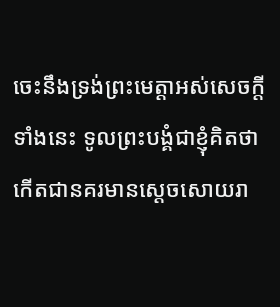ចេះនឹងទ្រង់ព្រះមេត្តាអស់សេចក្តីទាំងនេះ ទូលព្រះបង្គំជាខ្ញុំគិតថា កើតជានគរមានស្តេចសោយរា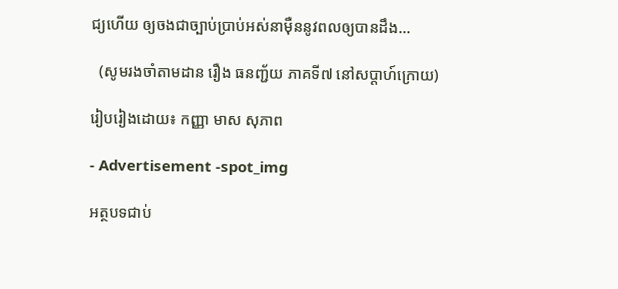ជ្យហើយ ឲ្យចងជាច្បាប់ប្រាប់អស់នាម៉ឺននូវពលឲ្យបានដឹង…

  (សូមរងចាំតាមដាន រឿង ធនញ្ជ័យ ភាគទី៧ នៅសប្តាហ៍ក្រោយ)

រៀបរៀងដោយ៖ កញ្ញា មាស សុភាព

- Advertisement -spot_img

អត្ថបទជាប់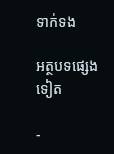ទាក់ទង

អត្ថបទផ្សេងទៀត

-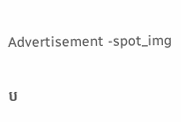Advertisement -spot_img

ប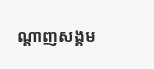ណ្ដាញសង្គម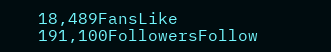18,489FansLike
191,100FollowersFollow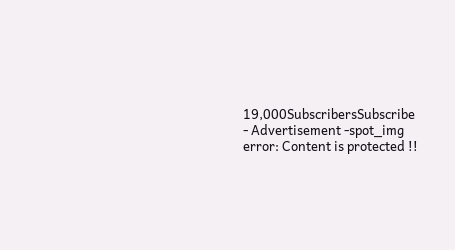19,000SubscribersSubscribe
- Advertisement -spot_img
error: Content is protected !!